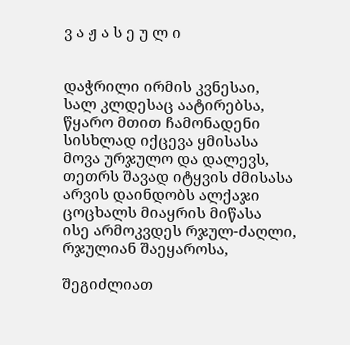ვ ა ჟ ა ს ე უ ლ ი


დაჭრილი ირმის კვნესაი,
სალ კლდესაც აატირებსა,
წყარო მთით ჩამონადენი
სისხლად იქცევა ყმისასა
მოვა ურჯულო და დალევს,
თეთრს შავად იტყვის ძმისასა
არვის დაინდობს ალქაჯი
ცოცხალს მიაყრის მიწასა
ისე არმოკვდეს რჯულ-ძაღლი,
რჯულიან შაეყაროსა,

შეგიძლიათ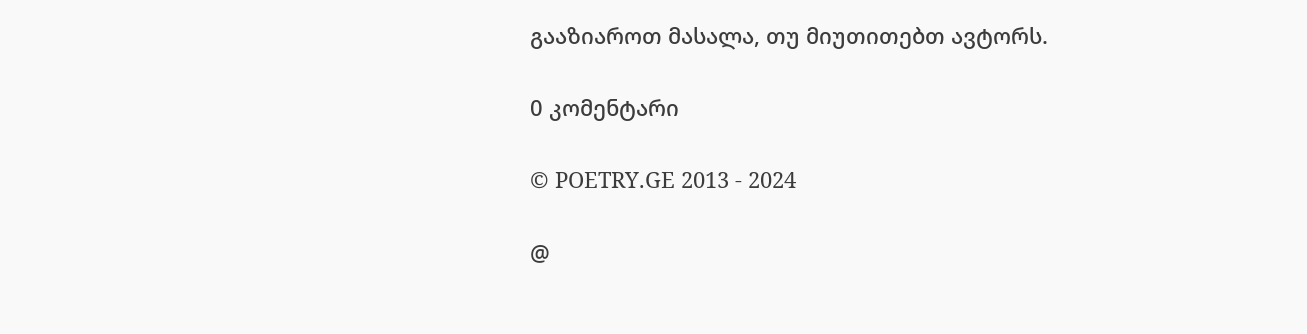გააზიაროთ მასალა, თუ მიუთითებთ ავტორს.

0 კომენტარი

© POETRY.GE 2013 - 2024

@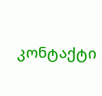კონტაქტი